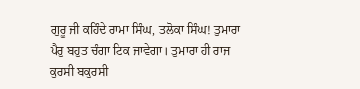ਗੁਰੂ ਜੀ ਕਹਿੰਦੇ ਰਾਮਾ ਸਿੰਘ, ਤਲੋਕਾ ਸਿੰਘ! ਤੁਮਾਰਾ ਪੈਰੁ ਬਹੁਤ ਚੰਗਾ ਟਿਕ ਜਾਵੇਗਾ। ਤੁਮਾਰਾ ਹੀ ਰਾਜ ਕੁਰਸੀ ਬਕੁਰਸੀ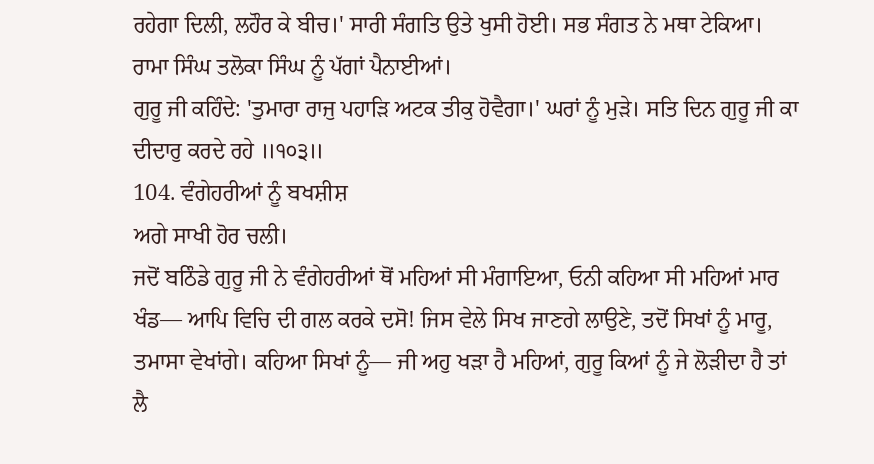ਰਹੇਗਾ ਦਿਲੀ, ਲਹੌਰ ਕੇ ਬੀਚ।' ਸਾਰੀ ਸੰਗਤਿ ਉਤੇ ਖੁਸੀ ਹੋਈ। ਸਭ ਸੰਗਤ ਨੇ ਮਥਾ ਟੇਕਿਆ। ਰਾਮਾ ਸਿੰਘ ਤਲੋਕਾ ਸਿੰਘ ਨੂੰ ਪੱਗਾਂ ਪੈਨਾਈਆਂ।
ਗੁਰੂ ਜੀ ਕਹਿੰਦੇ: 'ਤੁਮਾਰਾ ਰਾਜੁ ਪਹਾੜਿ ਅਟਕ ਤੀਕੁ ਹੋਵੈਗਾ।' ਘਰਾਂ ਨੂੰ ਮੁੜੇ। ਸਤਿ ਦਿਨ ਗੁਰੂ ਜੀ ਕਾ ਦੀਦਾਰੁ ਕਰਦੇ ਰਹੇ ॥੧੦੩॥
104. ਵੰਗੇਹਰੀਆਂ ਨੂੰ ਬਖਸ਼ੀਸ਼
ਅਗੇ ਸਾਖੀ ਹੋਰ ਚਲੀ।
ਜਦੋਂ ਬਠਿੰਡੇ ਗੁਰੂ ਜੀ ਨੇ ਵੰਗੇਹਰੀਆਂ ਥੋਂ ਮਹਿਆਂ ਸੀ ਮੰਗਾਇਆ, ਓਨੀ ਕਹਿਆ ਸੀ ਮਹਿਆਂ ਮਾਰ ਖੰਡ— ਆਪਿ ਵਿਚਿ ਦੀ ਗਲ ਕਰਕੇ ਦਸੋ! ਜਿਸ ਵੇਲੇ ਸਿਖ ਜਾਣਗੇ ਲਾਉਣੇ, ਤਦੋਂ ਸਿਖਾਂ ਨੂੰ ਮਾਰੂ, ਤਮਾਸਾ ਵੇਖਾਂਗੇ। ਕਹਿਆ ਸਿਖਾਂ ਨੂੰ— ਜੀ ਅਹੁ ਖੜਾ ਹੈ ਮਹਿਆਂ, ਗੁਰੂ ਕਿਆਂ ਨੂੰ ਜੇ ਲੋੜੀਦਾ ਹੈ ਤਾਂ ਲੈ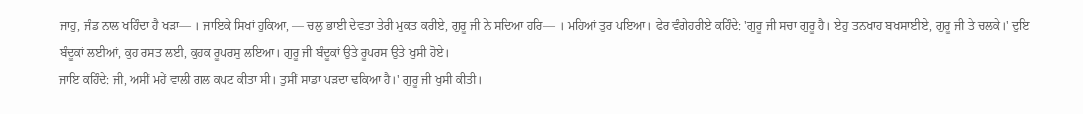ਜਾਹੁ, ਜੰਡ ਨਾਲ ਖਹਿੰਦਾ ਹੈ ਖੜਾ— । ਜਾਇਕੇ ਸਿਖਾਂ ਹੁਕਿਆ, — ਚਲੁ ਭਾਈ ਦੇਵਤਾ ਤੇਰੀ ਮੁਕਤ ਕਰੀਏ, ਗੁਰੂ ਜੀ ਨੇ ਸਦਿਆ ਹਰਿ— । ਮਹਿਆਂ ਤੁਰ ਪਇਆ। ਫੇਰ ਵੰਗੇਹਰੀਏ ਕਹਿੰਦੇ: 'ਗੁਰੂ ਜੀ ਸਚਾ ਗੁਰੂ ਹੈ। ਏਹੁ ਤਨਖਾਹ ਬਖਸਾਈਏ, ਗੁਰੂ ਜੀ ਤੇ ਚਲਕੇ।' ਦੁਇ ਬੰਦੂਕਾਂ ਲਈਆਂ, ਕੁਹ ਰਸਤ ਲਈ, ਕੁਹਕ ਰੂਪਰਸੁ ਲਇਆ। ਗੁਰੂ ਜੀ ਬੰਦੂਕਾਂ ਉਤੇ ਰੂਪਰਸ ਉਤੇ ਖੁਸੀ ਹੋਏ।
ਜਾਇ ਕਹਿੰਦੇ: ਜੀ, ਅਸੀਂ ਮਹੇਂ ਵਾਲੀ ਗਲ ਕਪਟ ਕੀਤਾ ਸੀ। ਤੁਸੀਂ ਸਾਡਾ ਪੜਦਾ ਢਕਿਆ ਹੈ।' ਗੁਰੂ ਜੀ ਖੁਸੀ ਕੀਤੀ।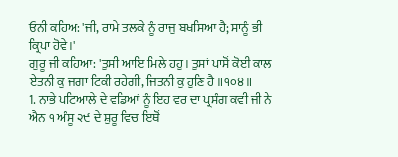ਓਨੀ ਕਹਿਅ: 'ਜੀ, ਰਾਮੇ ਤਲਕੇ ਨੂੰ ਰਾਜੁ ਬਖਸਿਆ ਹੈ; ਸਾਨੂੰ ਭੀ ਕ੍ਰਿਪਾ ਹੋਵੇ।'
ਗੁਰੂ ਜੀ ਕਹਿਆ: 'ਤੁਸੀ ਆਇ ਮਿਲੇ ਹਹੁ। ਤੁਸਾਂ ਪਾਸੋਂ ਕੋਈ ਕਾਲ ਏਤਨੀ ਕੁ ਜਗਾ ਟਿਕੀ ਰਹੇਗੀ, ਜਿਤਨੀ ਕੁ ਹੁਣਿ ਹੈ ॥੧੦੪॥
1. ਨਾਭੇ ਪਟਿਆਲੇ ਦੇ ਵਡਿਆਂ ਨੂੰ ਇਹ ਵਰ ਦਾ ਪ੍ਰਸੰਗ ਕਵੀ ਜੀ ਨੇ ਐਨ ੧ ਅੰਸੂ ੨੯ ਦੇ ਸ਼ੁਰੂ ਵਿਚ ਇਥੋਂ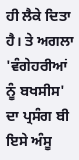ਹੀ ਲੈਕੇ ਦਿਤਾ ਹੈ। ਤੇ ਅਗਲਾ 'ਵੰਗੇਹਰੀਆਂ ਨੂੰ ਬਖਸੀਸ' ਦਾ ਪ੍ਰਸੰਗ ਬੀ ਇਸੇ ਅੰਸੂ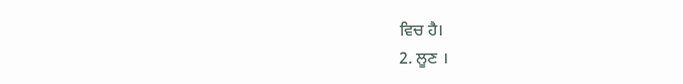ਵਿਚ ਹੈ।
2. ਲੂਣ ।